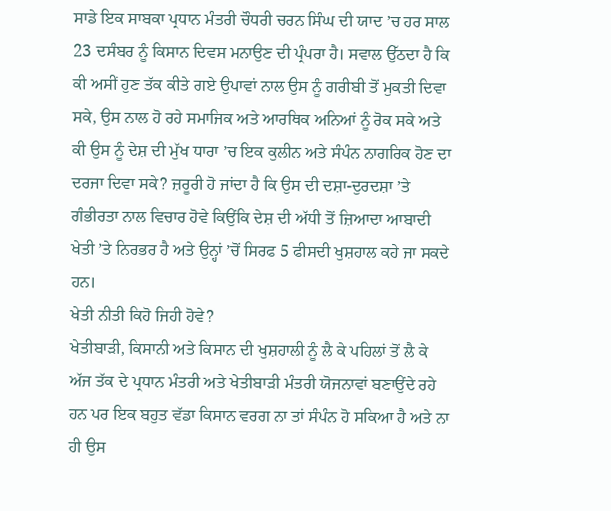ਸਾਡੇ ਇਕ ਸਾਬਕਾ ਪ੍ਰਧਾਨ ਮੰਤਰੀ ਚੌਧਰੀ ਚਰਨ ਸਿੰਘ ਦੀ ਯਾਦ ’ਚ ਹਰ ਸਾਲ 23 ਦਸੰਬਰ ਨੂੰ ਕਿਸਾਨ ਦਿਵਸ ਮਨਾਉਣ ਦੀ ਪ੍ਰੰਪਰਾ ਹੈ। ਸਵਾਲ ਉੱਠਦਾ ਹੈ ਕਿ ਕੀ ਅਸੀਂ ਹੁਣ ਤੱਕ ਕੀਤੇ ਗਏ ਉਪਾਵਾਂ ਨਾਲ ਉਸ ਨੂੰ ਗਰੀਬੀ ਤੋਂ ਮੁਕਤੀ ਦਿਵਾ ਸਕੇ, ਉਸ ਨਾਲ ਹੋ ਰਹੇ ਸਮਾਜਿਕ ਅਤੇ ਆਰਥਿਕ ਅਨਿਆਂ ਨੂੰ ਰੋਕ ਸਕੇ ਅਤੇ ਕੀ ਉਸ ਨੂੰ ਦੇਸ਼ ਦੀ ਮੁੱਖ ਧਾਰਾ ’ਚ ਇਕ ਕੁਲੀਨ ਅਤੇ ਸੰਪੰਨ ਨਾਗਰਿਕ ਹੋਣ ਦਾ ਦਰਜਾ ਦਿਵਾ ਸਕੇ? ਜ਼ਰੂਰੀ ਹੋ ਜਾਂਦਾ ਹੈ ਕਿ ਉਸ ਦੀ ਦਸ਼ਾ-ਦੁਰਦਸ਼ਾ ’ਤੇ ਗੰਭੀਰਤਾ ਨਾਲ ਵਿਚਾਰ ਹੋਵੇ ਕਿਉਂਕਿ ਦੇਸ਼ ਦੀ ਅੱਧੀ ਤੋਂ ਜ਼ਿਆਦਾ ਆਬਾਦੀ ਖੇਤੀ ’ਤੇ ਨਿਰਭਰ ਹੈ ਅਤੇ ਉਨ੍ਹਾਂ ’ਚੋਂ ਸਿਰਫ 5 ਫੀਸਦੀ ਖੁਸ਼ਹਾਲ ਕਹੇ ਜਾ ਸਕਦੇ ਹਨ।
ਖੇਤੀ ਨੀਤੀ ਕਿਹੋ ਜਿਹੀ ਹੋਵੇ?
ਖੇਤੀਬਾੜੀ, ਕਿਸਾਨੀ ਅਤੇ ਕਿਸਾਨ ਦੀ ਖੁਸ਼ਹਾਲੀ ਨੂੰ ਲੈ ਕੇ ਪਹਿਲਾਂ ਤੋਂ ਲੈ ਕੇ ਅੱਜ ਤੱਕ ਦੇ ਪ੍ਰਧਾਨ ਮੰਤਰੀ ਅਤੇ ਖੇਤੀਬਾੜੀ ਮੰਤਰੀ ਯੋਜਨਾਵਾਂ ਬਣਾਉਂਦੇ ਰਹੇ ਹਨ ਪਰ ਇਕ ਬਹੁਤ ਵੱਡਾ ਕਿਸਾਨ ਵਰਗ ਨਾ ਤਾਂ ਸੰਪੰਨ ਹੋ ਸਕਿਆ ਹੈ ਅਤੇ ਨਾ ਹੀ ਉਸ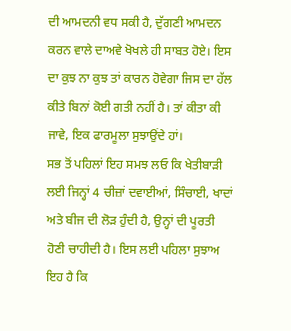ਦੀ ਆਮਦਨੀ ਵਧ ਸਕੀ ਹੈ, ਦੁੱਗਣੀ ਆਮਦਨ ਕਰਨ ਵਾਲੇ ਦਾਅਵੇ ਖੋਖਲੇ ਹੀ ਸਾਬਤ ਹੋਏ। ਇਸ ਦਾ ਕੁਝ ਨਾ ਕੁਝ ਤਾਂ ਕਾਰਨ ਹੋਵੇਗਾ ਜਿਸ ਦਾ ਹੱਲ ਕੀਤੇ ਬਿਨਾਂ ਕੋਈ ਗਤੀ ਨਹੀਂ ਹੈ। ਤਾਂ ਕੀਤਾ ਕੀ ਜਾਵੇ, ਇਕ ਫਾਰਮੂਲਾ ਸੁਝਾਉਂਦੇ ਹਾਂ।
ਸਭ ਤੋਂ ਪਹਿਲਾਂ ਇਹ ਸਮਝ ਲਓ ਕਿ ਖੇਤੀਬਾੜੀ ਲਈ ਜਿਨ੍ਹਾਂ 4 ਚੀਜ਼ਾਂ ਦਵਾਈਆਂ, ਸਿੰਚਾਈ, ਖਾਦਾਂ ਅਤੇ ਬੀਜ ਦੀ ਲੋੜ ਹੁੰਦੀ ਹੈ, ਉਨ੍ਹਾਂ ਦੀ ਪੂਰਤੀ ਹੋਣੀ ਚਾਹੀਦੀ ਹੈ। ਇਸ ਲਈ ਪਹਿਲਾ ਸੁਝਾਅ ਇਹ ਹੈ ਕਿ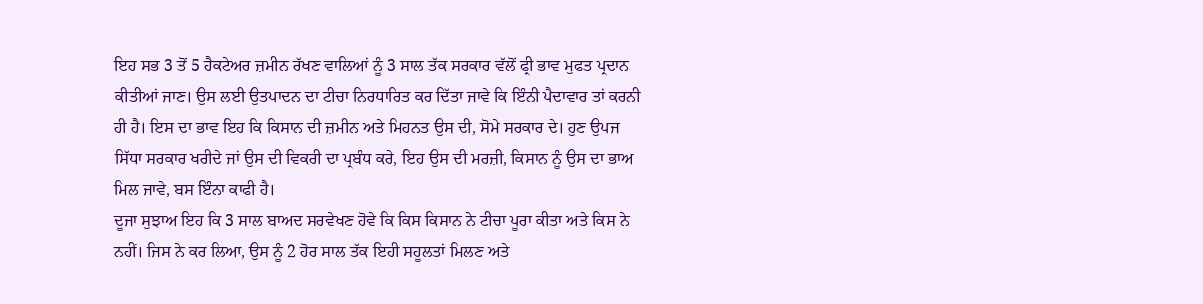ਇਹ ਸਭ 3 ਤੋਂ 5 ਹੈਕਟੇਅਰ ਜ਼ਮੀਨ ਰੱਖਣ ਵਾਲਿਆਂ ਨੂੰ 3 ਸਾਲ ਤੱਕ ਸਰਕਾਰ ਵੱਲੋਂ ਫ੍ਰੀ ਭਾਵ ਮੁਫਤ ਪ੍ਰਦਾਨ ਕੀਤੀਆਂ ਜਾਣ। ਉਸ ਲਈ ਉਤਪਾਦਨ ਦਾ ਟੀਚਾ ਨਿਰਧਾਰਿਤ ਕਰ ਦਿੱਤਾ ਜਾਵੇ ਕਿ ਇੰਨੀ ਪੈਦਾਵਾਰ ਤਾਂ ਕਰਨੀ ਹੀ ਹੈ। ਇਸ ਦਾ ਭਾਵ ਇਹ ਕਿ ਕਿਸਾਨ ਦੀ ਜ਼ਮੀਨ ਅਤੇ ਮਿਹਨਤ ਉਸ ਦੀ, ਸੋਮੇ ਸਰਕਾਰ ਦੇ। ਹੁਣ ਉਪਜ ਸਿੱਧਾ ਸਰਕਾਰ ਖਰੀਦੇ ਜਾਂ ਉਸ ਦੀ ਵਿਕਰੀ ਦਾ ਪ੍ਰਬੰਧ ਕਰੇ, ਇਹ ਉਸ ਦੀ ਮਰਜ਼ੀ, ਕਿਸਾਨ ਨੂੰ ਉਸ ਦਾ ਭਾਅ ਮਿਲ ਜਾਵੇ, ਬਸ ਇੰਨਾ ਕਾਫੀ ਹੈ।
ਦੂਜਾ ਸੁਝਾਅ ਇਹ ਕਿ 3 ਸਾਲ ਬਾਅਦ ਸਰਵੇਖਣ ਹੋਵੇ ਕਿ ਕਿਸ ਕਿਸਾਨ ਨੇ ਟੀਚਾ ਪੂਰਾ ਕੀਤਾ ਅਤੇ ਕਿਸ ਨੇ ਨਹੀਂ। ਜਿਸ ਨੇ ਕਰ ਲਿਆ, ਉਸ ਨੂੰ 2 ਹੋਰ ਸਾਲ ਤੱਕ ਇਹੀ ਸਹੂਲਤਾਂ ਮਿਲਣ ਅਤੇ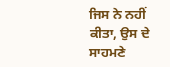ਜਿਸ ਨੇ ਨਹੀਂ ਕੀਤਾ, ਉਸ ਦੇ ਸਾਹਮਣੇ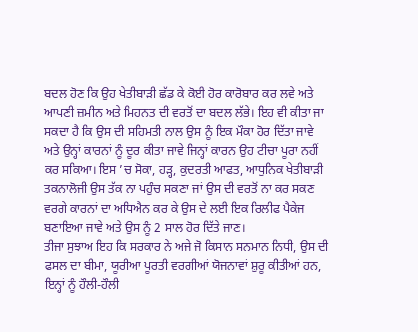ਬਦਲ ਹੋਣ ਕਿ ਉਹ ਖੇਤੀਬਾੜੀ ਛੱਡ ਕੇ ਕੋਈ ਹੋਰ ਕਾਰੋਬਾਰ ਕਰ ਲਵੇ ਅਤੇ ਆਪਣੀ ਜ਼ਮੀਨ ਅਤੇ ਮਿਹਨਤ ਦੀ ਵਰਤੋਂ ਦਾ ਬਦਲ ਲੱਭੇ। ਇਹ ਵੀ ਕੀਤਾ ਜਾ ਸਕਦਾ ਹੈ ਕਿ ਉਸ ਦੀ ਸਹਿਮਤੀ ਨਾਲ ਉਸ ਨੂੰ ਇਕ ਮੌਕਾ ਹੋਰ ਦਿੱਤਾ ਜਾਵੇ ਅਤੇ ਉਨ੍ਹਾਂ ਕਾਰਨਾਂ ਨੂੰ ਦੂਰ ਕੀਤਾ ਜਾਵੇ ਜਿਨ੍ਹਾਂ ਕਾਰਨ ਉਹ ਟੀਚਾ ਪੂਰਾ ਨਹੀਂ ਕਰ ਸਕਿਆ। ਇਸ ’ਚ ਸੋਕਾ, ਹੜ੍ਹ, ਕੁਦਰਤੀ ਆਫਤ, ਆਧੁਨਿਕ ਖੇਤੀਬਾੜੀ ਤਕਨਾਲੋਜੀ ਉਸ ਤੱਕ ਨਾ ਪਹੁੰਚ ਸਕਣਾ ਜਾਂ ਉਸ ਦੀ ਵਰਤੋਂ ਨਾ ਕਰ ਸਕਣ ਵਰਗੇ ਕਾਰਨਾਂ ਦਾ ਅਧਿਐਨ ਕਰ ਕੇ ਉਸ ਦੇ ਲਈ ਇਕ ਰਿਲੀਫ ਪੈਕੇਜ ਬਣਾਇਆ ਜਾਵੇ ਅਤੇ ਉਸ ਨੂੰ 2 ਸਾਲ ਹੋਰ ਦਿੱਤੇ ਜਾਣ।
ਤੀਜਾ ਸੁਝਾਅ ਇਹ ਕਿ ਸਰਕਾਰ ਨੇ ਅਜੇ ਜੋ ਕਿਸਾਨ ਸਨਮਾਨ ਨਿਧੀ, ਉਸ ਦੀ ਫਸਲ ਦਾ ਬੀਮਾ, ਯੂਰੀਆ ਪੂਰਤੀ ਵਰਗੀਆਂ ਯੋਜਨਾਵਾਂ ਸ਼ੁਰੂ ਕੀਤੀਆਂ ਹਨ, ਇਨ੍ਹਾਂ ਨੂੰ ਹੌਲੀ-ਹੌਲੀ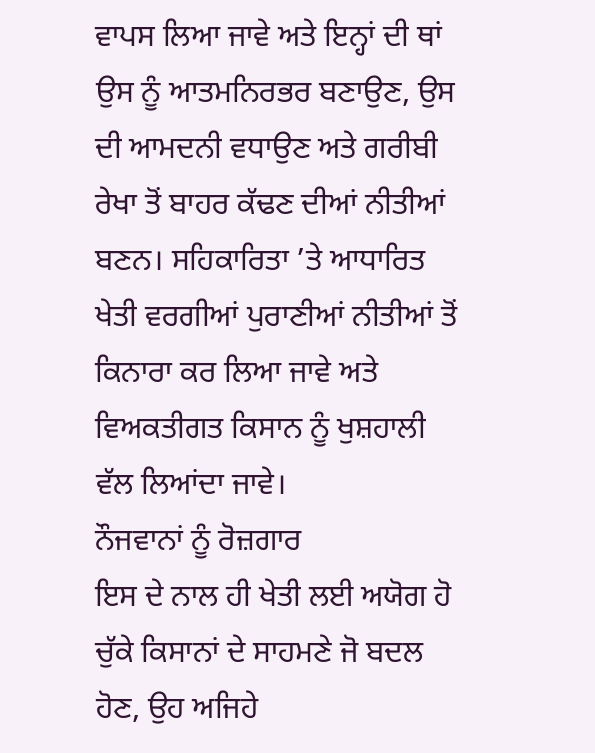ਵਾਪਸ ਲਿਆ ਜਾਵੇ ਅਤੇ ਇਨ੍ਹਾਂ ਦੀ ਥਾਂ ਉਸ ਨੂੰ ਆਤਮਨਿਰਭਰ ਬਣਾਉਣ, ਉਸ ਦੀ ਆਮਦਨੀ ਵਧਾਉਣ ਅਤੇ ਗਰੀਬੀ ਰੇਖਾ ਤੋਂ ਬਾਹਰ ਕੱਢਣ ਦੀਆਂ ਨੀਤੀਆਂ ਬਣਨ। ਸਹਿਕਾਰਿਤਾ ’ਤੇ ਆਧਾਰਿਤ ਖੇਤੀ ਵਰਗੀਆਂ ਪੁਰਾਣੀਆਂ ਨੀਤੀਆਂ ਤੋਂ ਕਿਨਾਰਾ ਕਰ ਲਿਆ ਜਾਵੇ ਅਤੇ ਵਿਅਕਤੀਗਤ ਕਿਸਾਨ ਨੂੰ ਖੁਸ਼ਹਾਲੀ ਵੱਲ ਲਿਆਂਦਾ ਜਾਵੇ।
ਨੌਜਵਾਨਾਂ ਨੂੰ ਰੋਜ਼ਗਾਰ
ਇਸ ਦੇ ਨਾਲ ਹੀ ਖੇਤੀ ਲਈ ਅਯੋਗ ਹੋ ਚੁੱਕੇ ਕਿਸਾਨਾਂ ਦੇ ਸਾਹਮਣੇ ਜੋ ਬਦਲ ਹੋਣ, ਉਹ ਅਜਿਹੇ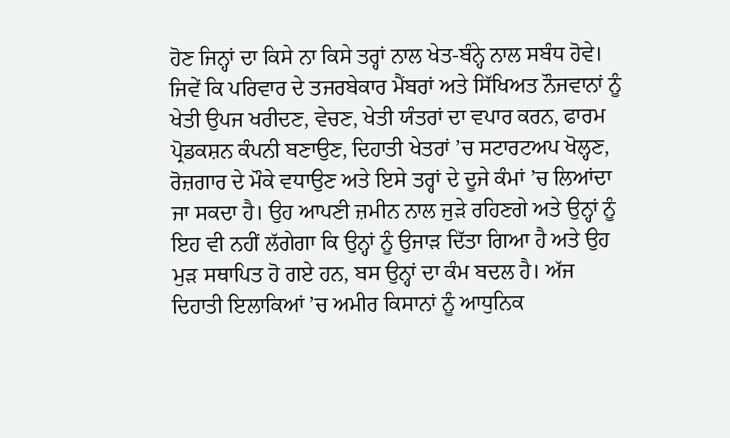ਹੋਣ ਜਿਨ੍ਹਾਂ ਦਾ ਕਿਸੇ ਨਾ ਕਿਸੇ ਤਰ੍ਹਾਂ ਨਾਲ ਖੇਤ-ਬੰਨ੍ਹੇ ਨਾਲ ਸਬੰਧ ਹੋਵੇ। ਜਿਵੇਂ ਕਿ ਪਰਿਵਾਰ ਦੇ ਤਜਰਬੇਕਾਰ ਮੈਂਬਰਾਂ ਅਤੇ ਸਿੱਖਿਅਤ ਨੌਜਵਾਨਾਂ ਨੂੰ ਖੇਤੀ ਉਪਜ ਖਰੀਦਣ, ਵੇਚਣ, ਖੇਤੀ ਯੰਤਰਾਂ ਦਾ ਵਪਾਰ ਕਰਨ, ਫਾਰਮ ਪ੍ਰੋਡਕਸ਼ਨ ਕੰਪਨੀ ਬਣਾਉਣ, ਦਿਹਾਤੀ ਖੇਤਰਾਂ ’ਚ ਸਟਾਰਟਅਪ ਖੋਲ੍ਹਣ, ਰੋਜ਼ਗਾਰ ਦੇ ਮੌਕੇ ਵਧਾਉਣ ਅਤੇ ਇਸੇ ਤਰ੍ਹਾਂ ਦੇ ਦੂਜੇ ਕੰਮਾਂ ’ਚ ਲਿਆਂਦਾ ਜਾ ਸਕਦਾ ਹੈ। ਉਹ ਆਪਣੀ ਜ਼ਮੀਨ ਨਾਲ ਜੁੜੇ ਰਹਿਣਗੇ ਅਤੇ ਉਨ੍ਹਾਂ ਨੂੰ ਇਹ ਵੀ ਨਹੀਂ ਲੱਗੇਗਾ ਕਿ ਉਨ੍ਹਾਂ ਨੂੰ ਉਜਾੜ ਦਿੱਤਾ ਗਿਆ ਹੈ ਅਤੇ ਉਹ ਮੁੜ ਸਥਾਪਿਤ ਹੋ ਗਏ ਹਨ, ਬਸ ਉਨ੍ਹਾਂ ਦਾ ਕੰਮ ਬਦਲ ਹੈ। ਅੱਜ ਦਿਹਾਤੀ ਇਲਾਕਿਆਂ ’ਚ ਅਮੀਰ ਕਿਸਾਨਾਂ ਨੂੰ ਆਧੁਨਿਕ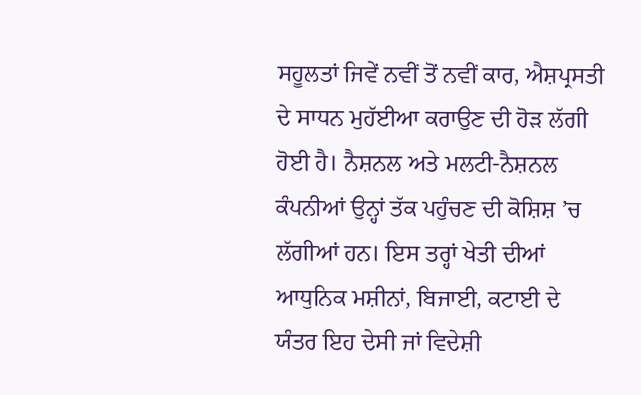ਸਹੂਲਤਾਂ ਜਿਵੇਂ ਨਵੀਂ ਤੋਂ ਨਵੀਂ ਕਾਰ, ਐਸ਼ਪ੍ਰਸਤੀ ਦੇ ਸਾਧਨ ਮੁਹੱਈਆ ਕਰਾਉਣ ਦੀ ਹੋੜ ਲੱਗੀ ਹੋਈ ਹੈ। ਨੈਸ਼ਨਲ ਅਤੇ ਮਲਟੀ-ਨੈਸ਼ਨਲ ਕੰਪਨੀਆਂ ਉਨ੍ਹਾਂ ਤੱਕ ਪਹੁੰਚਣ ਦੀ ਕੋਸ਼ਿਸ਼ ’ਚ ਲੱਗੀਆਂ ਹਨ। ਇਸ ਤਰ੍ਹਾਂ ਖੇਤੀ ਦੀਆਂ ਆਧੁਨਿਕ ਮਸ਼ੀਨਾਂ, ਬਿਜਾਈ, ਕਟਾਈ ਦੇ ਯੰਤਰ ਇਹ ਦੇਸੀ ਜਾਂ ਵਿਦੇਸ਼ੀ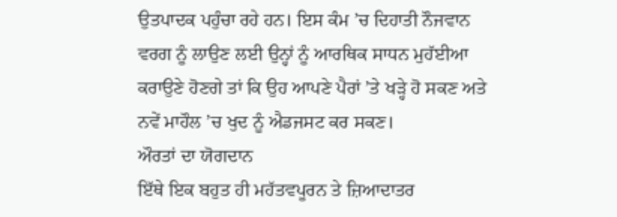ਉਤਪਾਦਕ ਪਹੁੰਚਾ ਰਹੇ ਹਨ। ਇਸ ਕੰਮ ’ਚ ਦਿਹਾਤੀ ਨੌਜਵਾਨ ਵਰਗ ਨੂੰ ਲਾਉਣ ਲਈ ਉਨ੍ਹਾਂ ਨੂੰ ਆਰਥਿਕ ਸਾਧਨ ਮੁਹੱਈਆ ਕਰਾਉਣੇ ਹੋਣਗੇ ਤਾਂ ਕਿ ਉਹ ਆਪਣੇ ਪੈਰਾਂ ’ਤੇ ਖੜ੍ਹੇ ਹੋ ਸਕਣ ਅਤੇ ਨਵੇਂ ਮਾਹੌਲ ’ਚ ਖੁਦ ਨੂੰ ਐਡਜਸਟ ਕਰ ਸਕਣ।
ਔਰਤਾਂ ਦਾ ਯੋਗਦਾਨ
ਇੱਥੇ ਇਕ ਬਹੁਤ ਹੀ ਮਹੱਤਵਪੂਰਨ ਤੇ ਜ਼ਿਆਦਾਤਰ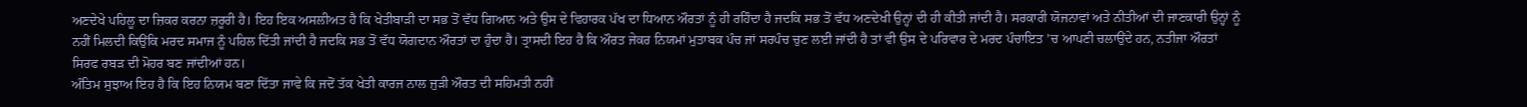ਅਣਦੇਖੇ ਪਹਿਲੂ ਦਾ ਜ਼ਿਕਰ ਕਰਨਾ ਜ਼ਰੂਰੀ ਹੈ। ਇਹ ਇਕ ਅਸਲੀਅਤ ਹੈ ਕਿ ਖੇਤੀਬਾੜੀ ਦਾ ਸਭ ਤੋਂ ਵੱਧ ਗਿਆਨ ਅਤੇ ਉਸ ਦੇ ਵਿਹਾਰਕ ਪੱਖ ਦਾ ਧਿਆਨ ਔਰਤਾਂ ਨੂੰ ਹੀ ਰਹਿੰਦਾ ਹੈ ਜਦਕਿ ਸਭ ਤੋਂ ਵੱਧ ਅਣਦੇਖੀ ਉਨ੍ਹਾਂ ਦੀ ਹੀ ਕੀਤੀ ਜਾਂਦੀ ਹੈ। ਸਰਕਾਰੀ ਯੋਜਨਾਵਾਂ ਅਤੇ ਨੀਤੀਆਂ ਦੀ ਜਾਣਕਾਰੀ ਉਨ੍ਹਾਂ ਨੂੰ ਨਹੀਂ ਮਿਲਦੀ ਕਿਉਂਕਿ ਮਰਦ ਸਮਾਜ ਨੂੰ ਪਹਿਲ ਦਿੱਤੀ ਜਾਂਦੀ ਹੈ ਜਦਕਿ ਸਭ ਤੋਂ ਵੱਧ ਯੋਗਦਾਨ ਔਰਤਾਂ ਦਾ ਹੁੰਦਾ ਹੈ। ਤ੍ਰਾਸਦੀ ਇਹ ਹੈ ਕਿ ਔਰਤ ਜੇਕਰ ਨਿਯਮਾਂ ਮੁਤਾਬਕ ਪੰਚ ਜਾਂ ਸਰਪੰਚ ਚੁਣ ਲਈ ਜਾਂਦੀ ਹੈ ਤਾਂ ਵੀ ਉਸ ਦੇ ਪਰਿਵਾਰ ਦੇ ਮਰਦ ਪੰਚਾਇਤ ’ਚ ਆਪਣੀ ਚਲਾਉਂਦੇ ਹਨ, ਨਤੀਜਾ ਔਰਤਾਂ ਸਿਰਫ ਰਬੜ ਦੀ ਮੋਹਰ ਬਣ ਜਾਂਦੀਆਂ ਹਨ।
ਅੰਤਿਮ ਸੁਝਾਅ ਇਹ ਹੈ ਕਿ ਇਹ ਨਿਯਮ ਬਣਾ ਦਿੱਤਾ ਜਾਵੇ ਕਿ ਜਦੋਂ ਤੱਕ ਖੇਤੀ ਕਾਰਜ ਨਾਲ ਜੁੜੀ ਔਰਤ ਦੀ ਸਹਿਮਤੀ ਨਹੀਂ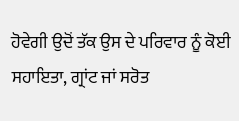ਹੋਵੇਗੀ ਉਦੋਂ ਤੱਕ ਉਸ ਦੇ ਪਰਿਵਾਰ ਨੂੰ ਕੋਈ ਸਹਾਇਤਾ, ਗ੍ਰਾਂਟ ਜਾਂ ਸਰੋਤ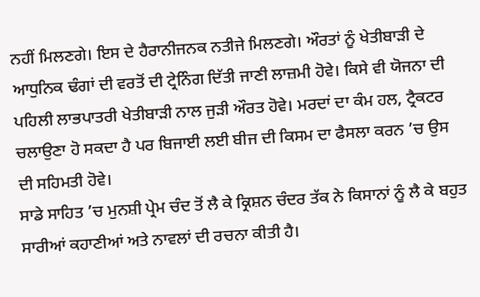ਨਹੀਂ ਮਿਲਣਗੇ। ਇਸ ਦੇ ਹੈਰਾਨੀਜਨਕ ਨਤੀਜੇ ਮਿਲਣਗੇ। ਔਰਤਾਂ ਨੂੰ ਖੇਤੀਬਾੜੀ ਦੇ ਆਧੁਨਿਕ ਢੰਗਾਂ ਦੀ ਵਰਤੋਂ ਦੀ ਟ੍ਰੇਨਿੰਗ ਦਿੱਤੀ ਜਾਣੀ ਲਾਜ਼ਮੀ ਹੋਵੇ। ਕਿਸੇ ਵੀ ਯੋਜਨਾ ਦੀ ਪਹਿਲੀ ਲਾਭਪਾਤਰੀ ਖੇਤੀਬਾੜੀ ਨਾਲ ਜੁੜੀ ਔਰਤ ਹੋਵੇ। ਮਰਦਾਂ ਦਾ ਕੰਮ ਹਲ, ਟ੍ਰੈਕਟਰ ਚਲਾਉਣਾ ਹੋ ਸਕਦਾ ਹੈ ਪਰ ਬਿਜਾਈ ਲਈ ਬੀਜ ਦੀ ਕਿਸਮ ਦਾ ਫੈਸਲਾ ਕਰਨ ’ਚ ਉਸ ਦੀ ਸਹਿਮਤੀ ਹੋਵੇ।
ਸਾਡੇ ਸਾਹਿਤ ’ਚ ਮੁਨਸ਼ੀ ਪ੍ਰੇਮ ਚੰਦ ਤੋਂ ਲੈ ਕੇ ਕ੍ਰਿਸ਼ਨ ਚੰਦਰ ਤੱਕ ਨੇ ਕਿਸਾਨਾਂ ਨੂੰ ਲੈ ਕੇ ਬਹੁਤ ਸਾਰੀਆਂ ਕਹਾਣੀਆਂ ਅਤੇ ਨਾਵਲਾਂ ਦੀ ਰਚਨਾ ਕੀਤੀ ਹੈ।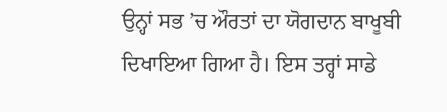ਉਨ੍ਹਾਂ ਸਭ ’ਚ ਔਰਤਾਂ ਦਾ ਯੋਗਦਾਨ ਬਾਖੂਬੀ ਦਿਖਾਇਆ ਗਿਆ ਹੈ। ਇਸ ਤਰ੍ਹਾਂ ਸਾਡੇ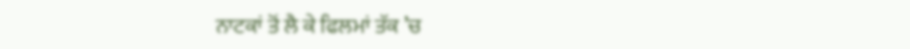ਨਾਟਕਾਂ ਤੋਂ ਲੈ ਕੇ ਫਿਲਮਾਂ ਤੱਕ ’ਚ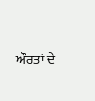ਔਰਤਾਂ ਦੇ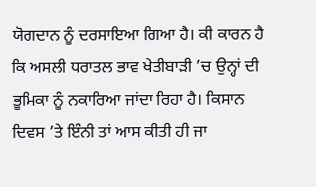ਯੋਗਦਾਨ ਨੂੰ ਦਰਸਾਇਆ ਗਿਆ ਹੈ। ਕੀ ਕਾਰਨ ਹੈ ਕਿ ਅਸਲੀ ਧਰਾਤਲ ਭਾਵ ਖੇਤੀਬਾੜੀ ’ਚ ਉਨ੍ਹਾਂ ਦੀ ਭੂਮਿਕਾ ਨੂੰ ਨਕਾਰਿਆ ਜਾਂਦਾ ਰਿਹਾ ਹੈ। ਕਿਸਾਨ ਦਿਵਸ ’ਤੇ ਇੰਨੀ ਤਾਂ ਆਸ ਕੀਤੀ ਹੀ ਜਾ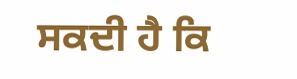ਸਕਦੀ ਹੈ ਕਿ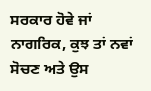ਸਰਕਾਰ ਹੋਵੇ ਜਾਂ ਨਾਗਰਿਕ, ਕੁਝ ਤਾਂ ਨਵਾਂ ਸੋਚਣ ਅਤੇ ਉਸ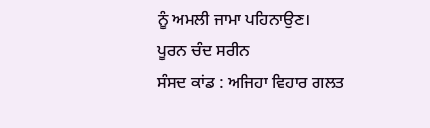ਨੂੰ ਅਮਲੀ ਜਾਮਾ ਪਹਿਨਾਉਣ।
ਪੂਰਨ ਚੰਦ ਸਰੀਨ
ਸੰਸਦ ਕਾਂਡ : ਅਜਿਹਾ ਵਿਹਾਰ ਗਲਤ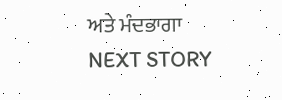ਅਤੇ ਮੰਦਭਾਗਾ
NEXT STORY